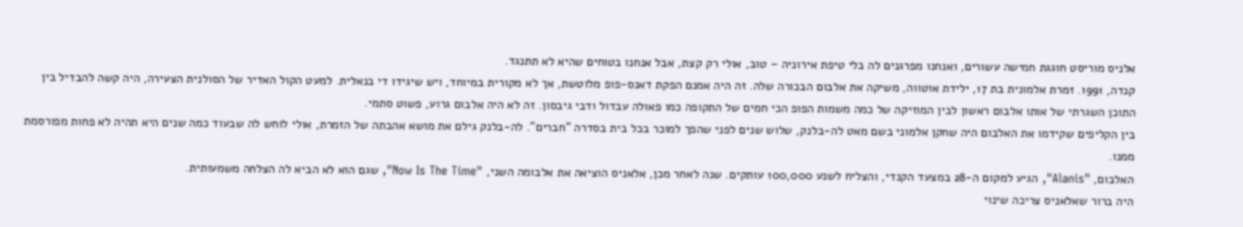אלניס מוריסט חוגגת חמישה עשורים, ואנחנו מפרגנים לה בלי טיפת אירוניה – טוב, אולי רק קצת, אבל אנחנו בטוחים שהיא לא תתנגד.
קנדה, 1991. זמרת אלמונית בת 17, ילידת אוטווה, משיקה את אלבום הבכורה שלה. זה היה אמנם הפקת דאנס-פופ מלוטשת, אך לא מקורית במיוחד, ויש שיגידו די בנאלית. למעט הקול האדיר של הסולנית הצעירה, היה קשה להבדיל בין התוכן השגרתי של אותו אלבום ראשון לבין המוזיקה של כמה משמות הפופ הכי חמים של התקופה כמו פאולה עבדול ודבי גיבסון. זה לא היה אלבום גרוע, פשוט סתמי.
בין הקליפים שקידמו את האלבום היה שחקן אלמוני בשם מאט לה-בלנק, שלוש שנים לפני שהפך למוכר בכל בית בסדרה "חברים". לה-בלנק גילם את מושא אהבתה של הזמרת, אולי לוחש לה שבעוד כמה שנים היא תהיה לא פחות מפורסמת ממנו.
האלבום, "Alanis", הגיע למקום ה-28 במצעד הקנדי, והצליח לשנע 100,000 עותקים. שנה לאחר מכן, אלאניס הוציאה את אלבומה השני, "Now Is The Time", שגם הוא לא הביא לה הצלחה משמעותית.
היה ברור שאלאניס צריכה שינוי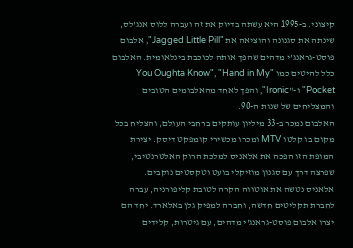קיצוני. ב-1995 היא עשתה בדיוק את זה ועברה ללוס אנג'לס, שינתה את סגנונה והוציאה את "Jagged Little Pill", אלבום פוסט-גראנג'י מדהים שהפך אותה לכוכבת בינלאומית. האלבום כלל להיטים כמו "You Oughta Know", "Hand in My Pocket" ו-"Ironic", והפך לאחד מהאלבומים הטובים והמצליחים של שנות ה-90.
האלבום נמכר ב-33 מיליון עותקים ברחבי העולם, והצליח בכל מקום בו קלטו MTV ומכרו מכשירי קומפקט דיסק. יצירת המופת הזו הפכה את אלאניס למלכת הרוק האלטרנטיבי, שפרצה דרך עם סגנון מוזיקלי בועט וטקסטים נוקבים.
אלאניס נטשה את אוטווה הקרה לטובת קליפורניה, עברה לחברת תקליטים חדשה, וחברה למפיק גלן באלארד. יחד הם יצרו אלבום פוסט-גראנג'י מדהים, עם גיטרות, קלידים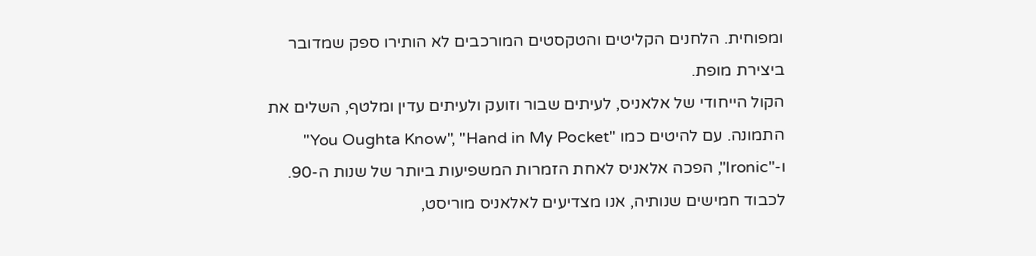ומפוחית. הלחנים הקליטים והטקסטים המורכבים לא הותירו ספק שמדובר ביצירת מופת.
הקול הייחודי של אלאניס, לעיתים שבור וזועק ולעיתים עדין ומלטף, השלים את התמונה. עם להיטים כמו "You Oughta Know", "Hand in My Pocket" ו-"Ironic", הפכה אלאניס לאחת הזמרות המשפיעות ביותר של שנות ה-90.
לכבוד חמישים שנותיה, אנו מצדיעים לאלאניס מוריסט,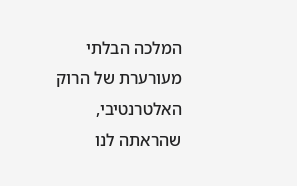המלכה הבלתי מעורערת של הרוק האלטרנטיבי, שהראתה לנו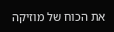את הכוח של מוזיקה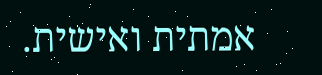אמתית ואישית.